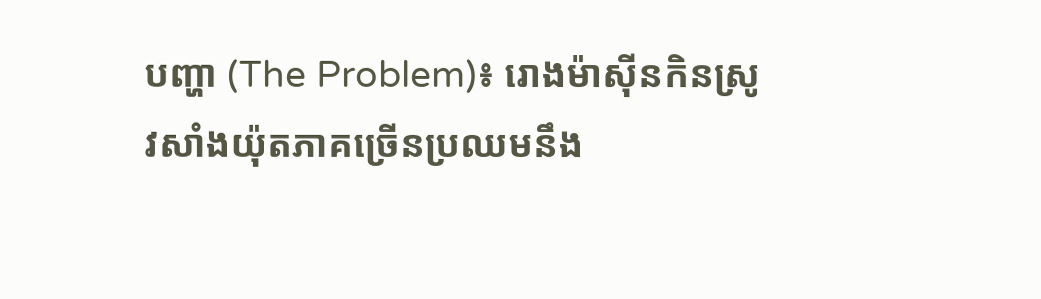បញ្ហា (The Problem)៖ រោងម៉ាស៊ីនកិនស្រូវសាំងយ៉ុតភាគច្រើនប្រឈមនឹង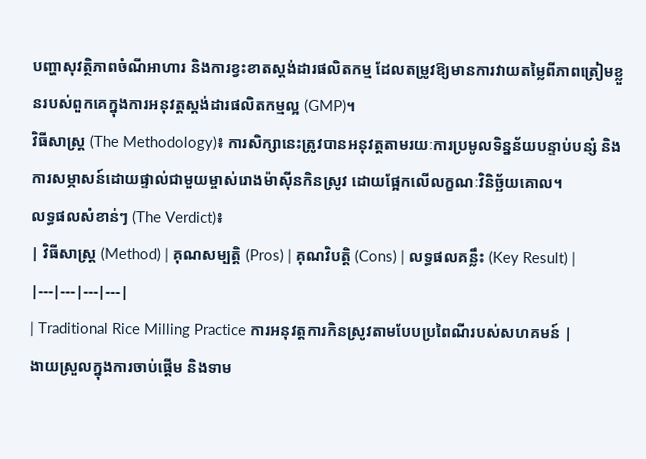បញ្ហាសុវត្ថិភាពចំណីអាហារ និងការខ្វះខាតស្តង់ដារផលិតកម្ម ដែលតម្រូវឱ្យមានការវាយតម្លៃពីភាពត្រៀមខ្លួនរបស់ពួកគេក្នុងការអនុវត្តស្តង់ដារផលិតកម្មល្អ (GMP)។
វិធីសាស្ត្រ (The Methodology)៖ ការសិក្សានេះត្រូវបានអនុវត្តតាមរយៈការប្រមូលទិន្នន័យបន្ទាប់បន្សំ និងការសម្ភាសន៍ដោយផ្ទាល់ជាមួយម្ចាស់រោងម៉ាស៊ីនកិនស្រូវ ដោយផ្អែកលើលក្ខណៈវិនិច្ឆ័យគោល។
លទ្ធផលសំខាន់ៗ (The Verdict)៖
| វិធីសាស្ត្រ (Method) | គុណសម្បត្តិ (Pros) | គុណវិបត្តិ (Cons) | លទ្ធផលគន្លឹះ (Key Result) |
|---|---|---|---|
| Traditional Rice Milling Practice ការអនុវត្តការកិនស្រូវតាមបែបប្រពៃណីរបស់សហគមន៍ |
ងាយស្រួលក្នុងការចាប់ផ្តើម និងទាម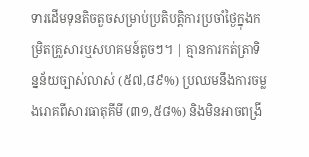ទារដើមទុនតិចតួចសម្រាប់ប្រតិបត្តិការប្រចាំថ្ងៃក្នុងកម្រិតគ្រួសារឬសហគមន៍តូចៗ។ | គ្មានការកត់ត្រាទិន្នន័យច្បាស់លាស់ (៥៧,៨៩%) ប្រឈមនឹងការចម្លងរោគពីសារធាតុគីមី (៣១,៥៨%) និងមិនអាចពង្រី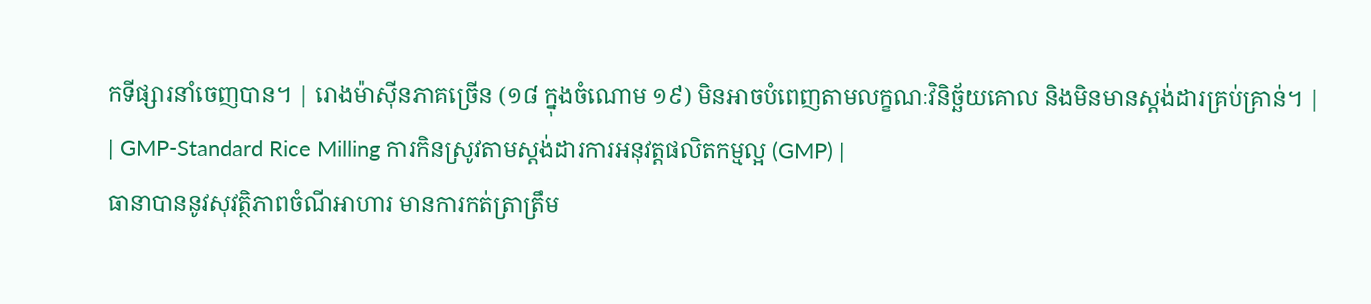កទីផ្សារនាំចេញបាន។ | រោងម៉ាស៊ីនភាគច្រើន (១៨ ក្នុងចំណោម ១៩) មិនអាចបំពេញតាមលក្ខណៈវិនិច្ឆ័យគោល និងមិនមានស្តង់ដារគ្រប់គ្រាន់។ |
| GMP-Standard Rice Milling ការកិនស្រូវតាមស្តង់ដារការអនុវត្តផលិតកម្មល្អ (GMP) |
ធានាបាននូវសុវត្ថិភាពចំណីអាហារ មានការកត់ត្រាត្រឹម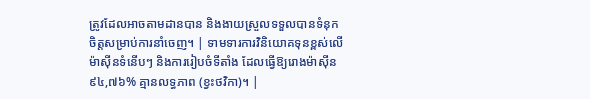ត្រូវដែលអាចតាមដានបាន និងងាយស្រួលទទួលបានទំនុកចិត្តសម្រាប់ការនាំចេញ។ | ទាមទារការវិនិយោគទុនខ្ពស់លើម៉ាស៊ីនទំនើបៗ និងការរៀបចំទីតាំង ដែលធ្វើឱ្យរោងម៉ាស៊ីន ៩៤,៧៦% គ្មានលទ្ធភាព (ខ្វះថវិកា)។ |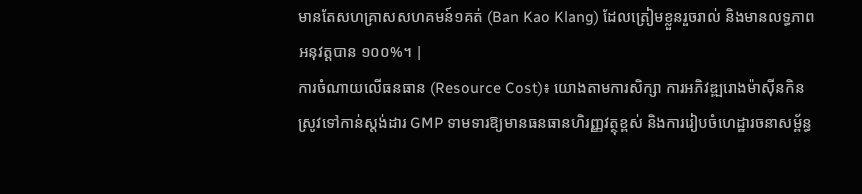មានតែសហគ្រាសសហគមន៍១គត់ (Ban Kao Klang) ដែលត្រៀមខ្លួនរួចរាល់ និងមានលទ្ធភាពអនុវត្តបាន ១០០%។ |
ការចំណាយលើធនធាន (Resource Cost)៖ យោងតាមការសិក្សា ការអភិវឌ្ឍរោងម៉ាស៊ីនកិនស្រូវទៅកាន់ស្តង់ដារ GMP ទាមទារឱ្យមានធនធានហិរញ្ញវត្ថុខ្ពស់ និងការរៀបចំហេដ្ឋារចនាសម្ព័ន្ធ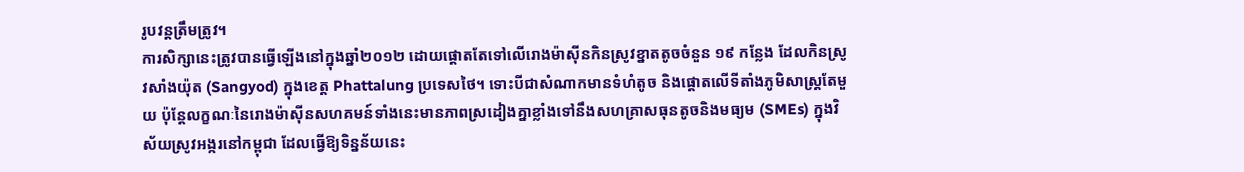រូបវន្តត្រឹមត្រូវ។
ការសិក្សានេះត្រូវបានធ្វើឡើងនៅក្នុងឆ្នាំ២០១២ ដោយផ្តោតតែទៅលើរោងម៉ាស៊ីនកិនស្រូវខ្នាតតូចចំនួន ១៩ កន្លែង ដែលកិនស្រូវសាំងយ៉ុត (Sangyod) ក្នុងខេត្ត Phattalung ប្រទេសថៃ។ ទោះបីជាសំណាកមានទំហំតូច និងផ្ដោតលើទីតាំងភូមិសាស្ត្រតែមួយ ប៉ុន្តែលក្ខណៈនៃរោងម៉ាស៊ីនសហគមន៍ទាំងនេះមានភាពស្រដៀងគ្នាខ្លាំងទៅនឹងសហគ្រាសធុនតូចនិងមធ្យម (SMEs) ក្នុងវិស័យស្រូវអង្ករនៅកម្ពុជា ដែលធ្វើឱ្យទិន្នន័យនេះ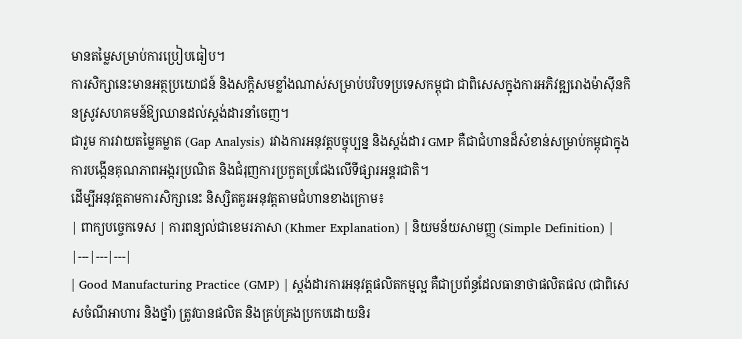មានតម្លៃសម្រាប់ការប្រៀបធៀប។
ការសិក្សានេះមានអត្ថប្រយោជន៍ និងសក្តិសមខ្លាំងណាស់សម្រាប់បរិបទប្រទេសកម្ពុជា ជាពិសេសក្នុងការអភិវឌ្ឍរោងម៉ាស៊ីនកិនស្រូវសហគមន៍ឱ្យឈានដល់ស្តង់ដារនាំចេញ។
ជារួម ការវាយតម្លៃគម្លាត (Gap Analysis) រវាងការអនុវត្តបច្ចុប្បន្ន និងស្តង់ដារ GMP គឺជាជំហានដ៏សំខាន់សម្រាប់កម្ពុជាក្នុងការបង្កើនគុណភាពអង្ករប្រណិត និងជំរុញការប្រកួតប្រជែងលើទីផ្សារអន្តរជាតិ។
ដើម្បីអនុវត្តតាមការសិក្សានេះ និស្សិតគួរអនុវត្តតាមជំហានខាងក្រោម៖
| ពាក្យបច្ចេកទេស | ការពន្យល់ជាខេមរភាសា (Khmer Explanation) | និយមន័យសាមញ្ញ (Simple Definition) |
|---|---|---|
| Good Manufacturing Practice (GMP) | ស្តង់ដារការអនុវត្តផលិតកម្មល្អ គឺជាប្រព័ន្ធដែលធានាថាផលិតផល (ជាពិសេសចំណីអាហារ និងថ្នាំ) ត្រូវបានផលិត និងគ្រប់គ្រងប្រកបដោយនិរ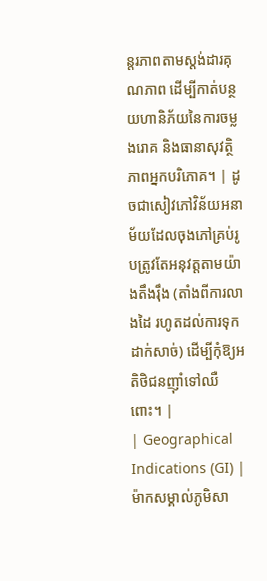ន្តរភាពតាមស្តង់ដារគុណភាព ដើម្បីកាត់បន្ថយហានិភ័យនៃការចម្លងរោគ និងធានាសុវត្ថិភាពអ្នកបរិភោគ។ | ដូចជាសៀវភៅវិន័យអនាម័យដែលចុងភៅគ្រប់រូបត្រូវតែអនុវត្តតាមយ៉ាងតឹងរ៉ឹង (តាំងពីការលាងដៃ រហូតដល់ការទុកដាក់សាច់) ដើម្បីកុំឱ្យអតិថិជនញ៉ាំទៅឈឺពោះ។ |
| Geographical Indications (GI) | ម៉ាកសម្គាល់ភូមិសា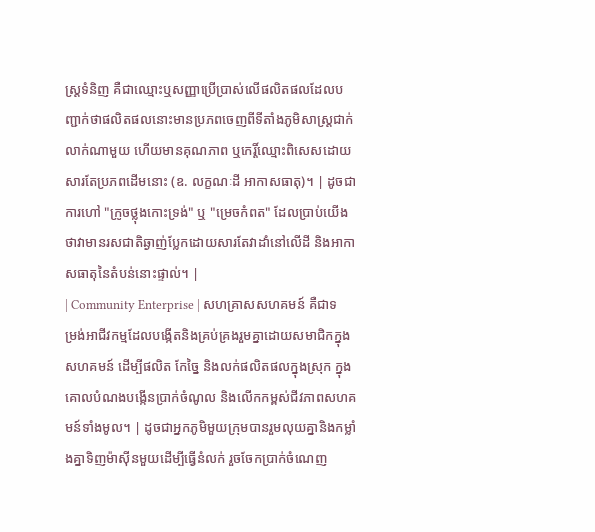ស្ត្រទំនិញ គឺជាឈ្មោះឬសញ្ញាប្រើប្រាស់លើផលិតផលដែលបញ្ជាក់ថាផលិតផលនោះមានប្រភពចេញពីទីតាំងភូមិសាស្ត្រជាក់លាក់ណាមួយ ហើយមានគុណភាព ឬកេរ្តិ៍ឈ្មោះពិសេសដោយសារតែប្រភពដើមនោះ (ឧ. លក្ខណៈដី អាកាសធាតុ)។ | ដូចជាការហៅ "ក្រូចថ្លុងកោះទ្រង់" ឬ "ម្រេចកំពត" ដែលប្រាប់យើងថាវាមានរសជាតិឆ្ងាញ់ប្លែកដោយសារតែវាដាំនៅលើដី និងអាកាសធាតុនៃតំបន់នោះផ្ទាល់។ |
| Community Enterprise | សហគ្រាសសហគមន៍ គឺជាទម្រង់អាជីវកម្មដែលបង្កើតនិងគ្រប់គ្រងរួមគ្នាដោយសមាជិកក្នុងសហគមន៍ ដើម្បីផលិត កែច្នៃ និងលក់ផលិតផលក្នុងស្រុក ក្នុងគោលបំណងបង្កើនប្រាក់ចំណូល និងលើកកម្ពស់ជីវភាពសហគមន៍ទាំងមូល។ | ដូចជាអ្នកភូមិមួយក្រុមបានរួមលុយគ្នានិងកម្លាំងគ្នាទិញម៉ាស៊ីនមួយដើម្បីធ្វើនំលក់ រួចចែកប្រាក់ចំណេញ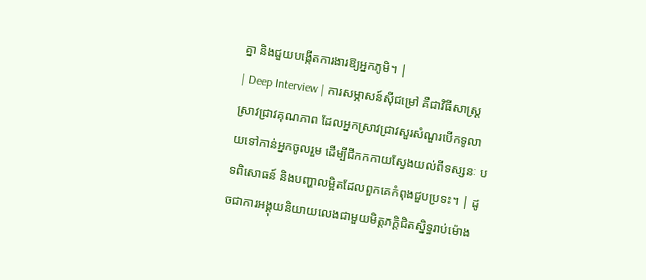គ្នា និងជួយបង្កើតការងារឱ្យអ្នកភូមិ។ |
| Deep Interview | ការសម្ភាសន៍ស៊ីជម្រៅ គឺជាវិធីសាស្ត្រស្រាវជ្រាវគុណភាព ដែលអ្នកស្រាវជ្រាវសួរសំណួរបើកទូលាយទៅកាន់អ្នកចូលរួម ដើម្បីជីកកកាយស្វែងយល់ពីទស្សនៈ បទពិសោធន៍ និងបញ្ហាលម្អិតដែលពួកគេកំពុងជួបប្រទះ។ | ដូចជាការអង្គុយនិយាយលេងជាមួយមិត្តភក្តិជិតស្និទ្ធរាប់ម៉ោង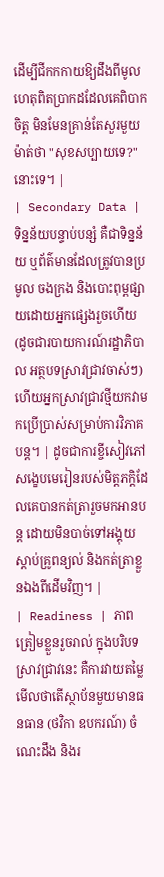ដើម្បីជីកកកាយឱ្យដឹងពីមូលហេតុពិតប្រាកដដែលគេពិបាកចិត្ត មិនមែនគ្រាន់តែសួរមួយម៉ាត់ថា "សុខសប្បាយទេ?" នោះទេ។ |
| Secondary Data | ទិន្នន័យបន្ទាប់បន្សំ គឺជាទិន្នន័យ ឬព័ត៌មានដែលត្រូវបានប្រមូល ចងក្រង និងបោះពុម្ពផ្សាយដោយអ្នកផ្សេងរួចហើយ (ដូចជារបាយការណ៍រដ្ឋាភិបាល អត្ថបទស្រាវជ្រាវចាស់ៗ) ហើយអ្នកស្រាវជ្រាវថ្មីយកវាមកប្រើប្រាស់សម្រាប់ការវិភាគបន្ត។ | ដូចជាការខ្ចីសៀវភៅសង្ខេបមេរៀនរបស់មិត្តភក្តិដែលគេបានកត់ត្រារួចមកអានបន្ត ដោយមិនបាច់ទៅអង្គុយស្តាប់គ្រូពន្យល់ និងកត់ត្រាខ្លួនឯងពីដើមវិញ។ |
| Readiness | ភាពត្រៀមខ្លួនរួចរាល់ ក្នុងបរិបទស្រាវជ្រាវនេះ គឺការវាយតម្លៃមើលថាតើស្ថាប័នមួយមានធនធាន (ថវិកា ឧបករណ៍) ចំណេះដឹង និងរ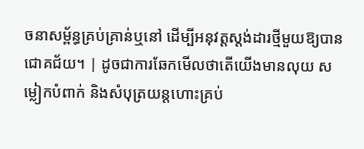ចនាសម្ព័ន្ធគ្រប់គ្រាន់ឬនៅ ដើម្បីអនុវត្តស្តង់ដារថ្មីមួយឱ្យបានជោគជ័យ។ | ដូចជាការឆែកមើលថាតើយើងមានលុយ សម្លៀកបំពាក់ និងសំបុត្រយន្តហោះគ្រប់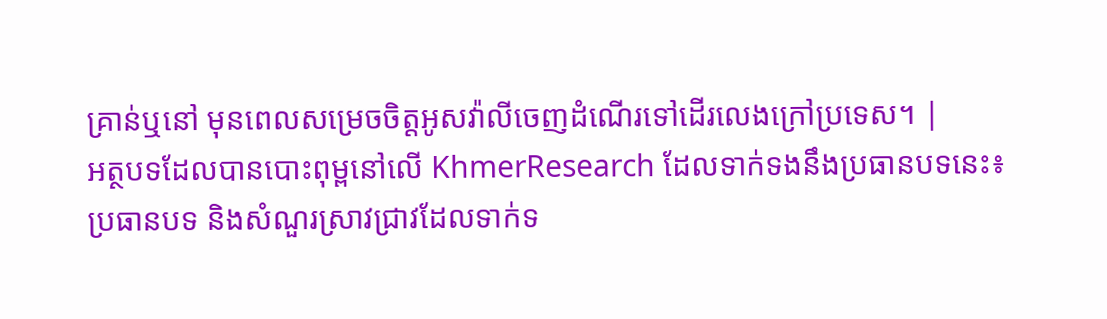គ្រាន់ឬនៅ មុនពេលសម្រេចចិត្តអូសវ៉ាលីចេញដំណើរទៅដើរលេងក្រៅប្រទេស។ |
អត្ថបទដែលបានបោះពុម្ពនៅលើ KhmerResearch ដែលទាក់ទងនឹងប្រធានបទនេះ៖
ប្រធានបទ និងសំណួរស្រាវជ្រាវដែលទាក់ទ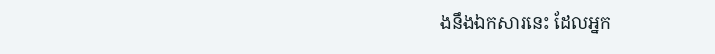ងនឹងឯកសារនេះ ដែលអ្នក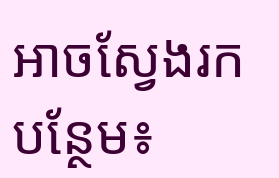អាចស្វែងរកបន្ថែម៖